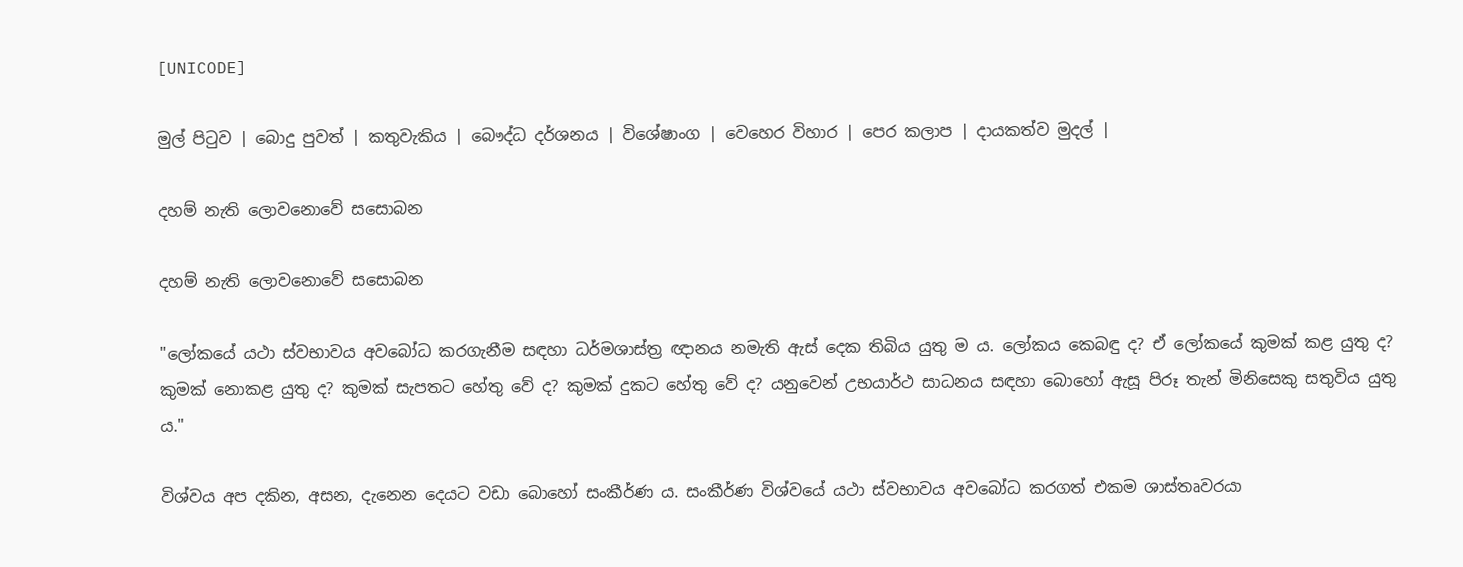[UNICODE]

මුල් පිටුව | බොදු පුවත් | කතුවැකිය | බෞද්ධ දර්ශනය | විශේෂාංග | වෙහෙර විහාර | පෙර කලාප | දායකත්ව මුදල් |

දහම් නැති ලොවනොවේ සසොබන

දහම් නැති ලොවනොවේ සසොබන

"ලෝකයේ යථා ස්වභාවය අවබෝධ කරගැනීම සඳහා ධර්මශාස්ත්‍ර ඥානය නමැති ඇස් දෙක තිබිය යුතු ම ය. ලෝකය කෙබඳු ද? ඒ ලෝකයේ කුමක් කළ යුතු ද? කුමක් නොකළ යුතු ද? කුමක් සැපතට හේතු වේ ද? කුමක් දුකට හේතු වේ ද? යනුවෙන් උභයාර්ථ සාධනය සඳහා බොහෝ ඇසූ පිරූ තැන් මිනිසෙකු සතුවිය යුතු ය."

විශ්වය අප දකින, අසන, දැනෙන දෙයට වඩා බොහෝ සංකීර්ණ ය. සංකීර්ණ විශ්වයේ යථා ස්වභාවය අවබෝධ කරගත් එකම ශාස්තෘවරයා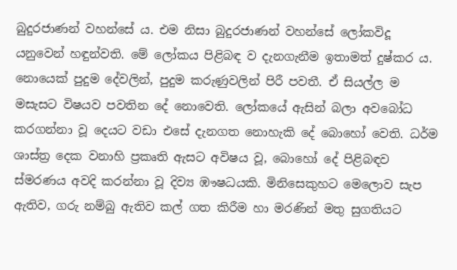බුදුරජාණන් වහන්සේ ය. එම නිසා බුදුරජාණන් වහන්සේ ලෝකවිදූ යනුවෙන් හඳුන්වති. මේ ලෝකය පිළිබඳ ව දැනගැනීම ඉතාමත් දුෂ්කර ය. නොයෙක් පුදුම දේවලින්, පුදුම කරුණුවලින් පිරී පවතී. ඒ සියල්ල ම මසැසට විෂයව පවතින දේ නොවෙති. ලෝකයේ ඇසින් බලා අවබෝධ කරගන්නා වූ දෙයට වඩා එසේ දැනගත නොහැකි දේ බොහෝ වෙති. ධර්ම ශාස්ත්‍ර දෙක වනාහි ප්‍රකෘති ඇසට අවිෂය වූ, බොහෝ දේ පිළිබඳව ස්මරණය අවදි කරන්නා වූ දිව්‍ය ඹෟෂධයකි. මිනිසෙකුහට මෙලොව සැප ඇතිව, ගරු නම්බු ඇතිව කල් ගත කිරීම හා මරණින් මතු සුගතියට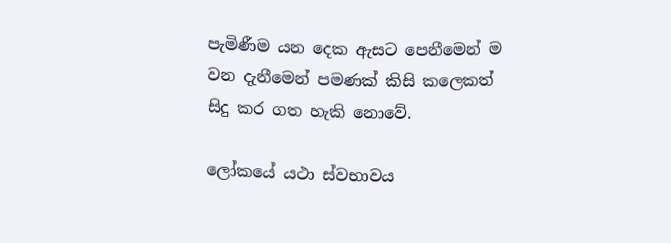පැමිණීම යන දෙක ඇසට පෙනීමෙන් ම වන දැනීමෙන් පමණක් කිසි කලෙකත් සිදු කර ගත හැකි නොවේ.

ලෝකයේ යථා ස්වභාවය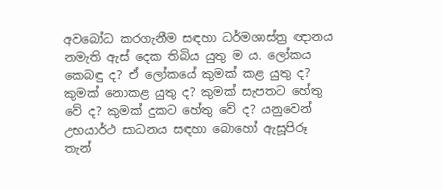අවබෝධ කරගැනීම සඳහා ධර්මශාස්ත්‍ර ඥානය නමැති ඇස් දෙක තිබිය යුතු ම ය. ලෝකය කෙබඳු ද? ඒ ලෝකයේ කුමක් කළ යුතු ද? කුමක් නොකළ යුතු ද? කුමක් සැපතට හේතු වේ ද? කුමක් දුකට හේතු වේ ද? යනුවෙන් උභයාර්ථ සාධනය සඳහා බොහෝ ඇසූපිරූ තැන්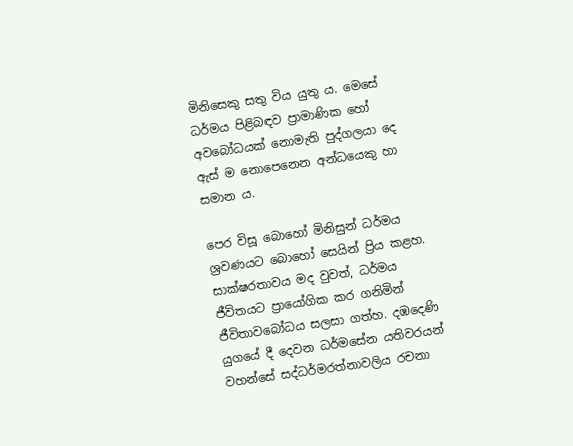මිනිසෙකු සතු විය යුතු ය. මෙසේ ධර්මය පිළිබඳව ප්‍රාමාණික හෝ අවබෝධයක් නොමැති පුද්ගලයා දෙ ඇස් ම නොපෙනෙන අන්ධයෙකු හා සමාන ය.

පෙර විසූ බොහෝ මිනිසුන් ධර්මය ශ්‍රවණයට බොහෝ සෙයින් ප්‍රිය කළහ. සාක්ෂරතාවය මද වුවත්, ධර්මය ජීවිතයට ප්‍රායෝගික කර ගනිමින් ජීවිතාවබෝධය සලසා ගත්හ. දඹදෙණි යුගයේ දී දෙවන ධර්මසේන යතිවරයන් වහන්සේ සද්ධර්මරත්නාවලිය රචනා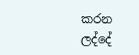කරන ලද්දේ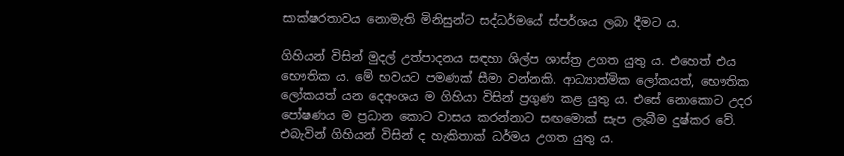සාක්ෂරතාවය නොමැති මිනිසුන්ට සද්ධර්මයේ ස්පර්ශය ලබා දීමට ය.

ගිහියන් විසින් මුදල් උත්පාදනය සඳහා ශිල්ප ශාස්ත්‍ර උගත යුතු ය. එහෙත් එය භෞතික ය. මේ භවයට පමණක් සීමා වන්නකි. ආධ්‍යාත්මික ලෝකයත්, භෞතික ලෝකයත් යන දෙඅංශය ම ගිහියා විසින් ප්‍රගුණ කළ යුතු ය. එසේ නොකොට උදර පෝෂණය ම ප්‍රධාන කොට වාසය කරන්නාට සඟමොක් සැප ලැබීම දුෂ්කර වේ. එබැවින් ගිහියන් විසින් ද හැකිතාක් ධර්මය උගත යුතු ය.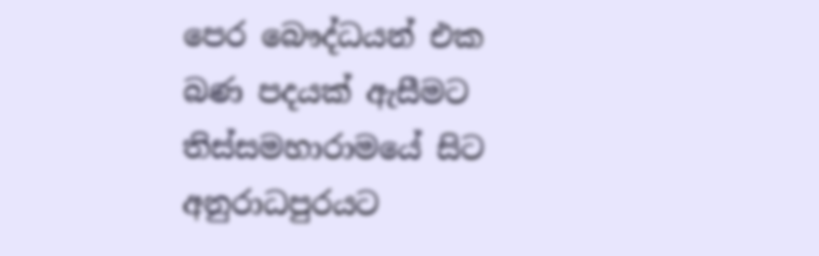පෙර බෞද්ධයන් එක බණ පදයක් ඇසීමට තිස්සමහාරාමයේ සිට අනුරාධපුරයට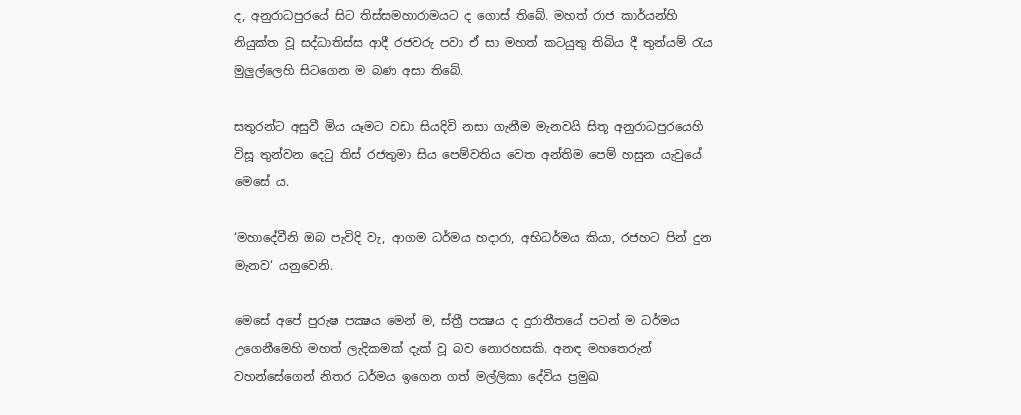ද, අනුරාධපුරයේ සිට තිස්සමහාරාමයට ද ගොස් තිබේ. මහත් රාජ කාර්යන්හි නියුක්ත වූ සද්ධාතිස්ස ආදී රජවරු පවා ඒ සා මහත් කටයුතු තිබිය දී තුන්යම් රැය මුලුල්ලෙහි සිටගෙන ම බණ අසා තිබේ.

සතුරන්ට අසුවී මිය යෑමට වඩා සියදිවි නසා ගැනීම මැනවයි සිතූ අනුරාධපුරයෙහි විසූ තුන්වන දෙටු තිස් රජතුමා සිය පෙම්වතිය වෙත අන්තිම පෙම් හසුන යැවුයේ මෙසේ ය.

‘මහාදේවීනි ඔබ පැවිදි වැ, ආගම ධර්මය හදාරා, අභිධර්මය කියා, රජහට පින් දුන මැනව‘ යනුවෙනි.

මෙසේ අපේ පුරුෂ පක්‍ෂය මෙන් ම, ස්ත්‍රී පක්‍ෂය ද දුරාතීතයේ පටන් ම ධර්මය උගෙනීමෙහි මහත් ලැදිකමක් දැක් වූ බව නොරහසකි. අනඳ මහතෙරුන් වහන්සේගෙන් නිතර ධර්මය ඉගෙන ගත් මල්ලිකා දේවිය ප්‍රමුඛ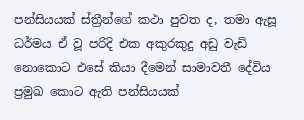පන්සියයක් ස්ත්‍රීන්ගේ කථා පුවත ද, තමා ඇසූ ධර්මය ඒ වූ පරිදි එක අකුරකුදු අඩු වැඩි නොකොට එසේ කියා දීමෙන් සාමාවතී දේවිය ප්‍රමුඛ කොට ඇති පන්සියයක්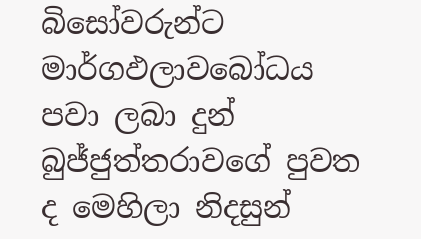බිසෝවරුන්ට මාර්ගඵලාවබෝධය පවා ලබා දුන් බුජ්ජුත්තරාවගේ පුවත ද මෙහිලා නිදසුන්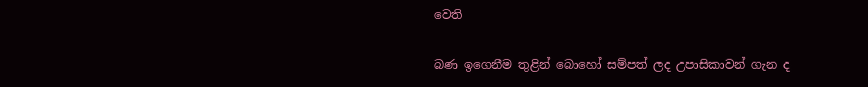වෙති

බණ ඉගෙනීම තුළින් බොහෝ සම්පත් ලද උපාසිකාවන් ගැන ද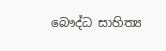බෞද්ධ සාහිත්‍ය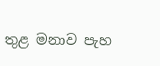තුළ මනාව පැහ